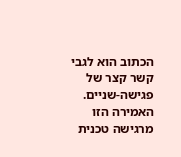הכתוב הוא לגבי קשר קצר של פגישה-שניים.
האמירה הזו מרגישה טכנית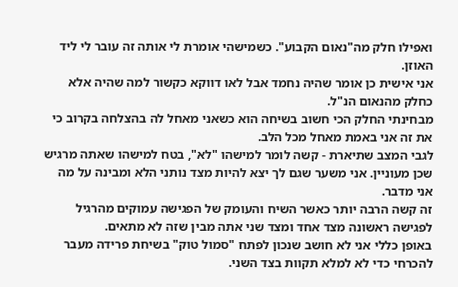ואפילו חלק מה"נאום הקבוע". כשמישהי אומרת לי אותה זה עובר לי ליד האוזן.
אני אישית כן אומר שהיה נחמד אבל לאו דווקא כקשור למה שהיה אלא כחלק מהנאום הנ"ל.
מבחינתי החלק הכי חשוב בשיחה הוא כשאני מאחל לה בהצלחה בקרוב כי את זה אני באמת מאחל מכל הלב.
לגבי המצב שתיארת - קשה לומר למישהו "לא", בטח למישהו שאתה מרגיש שכן מעוניין. אני משער שגם לך יצא להיות מצד נותני הלא ומבינה על מה אני מדבר.
זה קשה הרבה יותר כאשר השיח והעומק של הפגישה עמוקים מהרגיל לפגישה ראשונה מצד אחד ומצד שני אתה מבין שזה לא מתאים.
באופן כללי אני לא חושב שנכון לפתח "סמול טוק" בשיחת פרידה מעבר להכרחי כדי לא למלא תקוות בצד השני.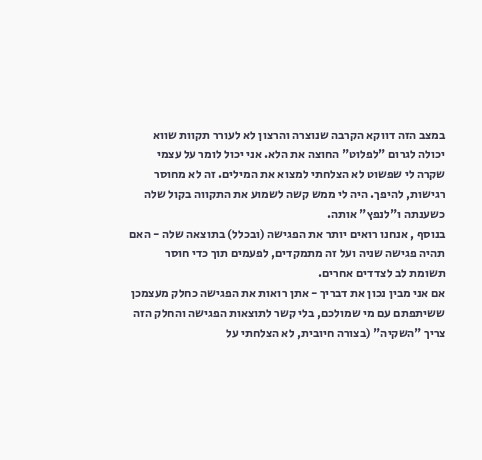במצב הזה דווקא הקרבה שנוצרה והרצון לא לעורר תקוות שווא יכולה לגרום "לפלוט" החוצה את הלא. אני יכול לומר על עצמי שקרה לי שפשוט לא הצלחתי למצוא את המילים. זה לא מחוסר רגישות, להיפך. היה לי ממש קשה לשמוע את התקווה בקול שלה כשענתה ו"לנפץ" אותה.
בנוסף , אנחנו רואים יותר את הפגישה (ובכלל) בתוצאה שלה - האם תהיה פגישה שניה ועל זה מתמקדים, לפעמים תוך כדי חוסר תשומת לב לצדדים אחרים.
אם אני מבין נכון את דבריך - אתן רואות את הפגישה כחלק מעצמכן ששיתפתם עם מי שמולכם, בלי קשר לתוצאות הפגישה והחלק הזה צריך "השקיה" (בצורה חיובית, לא הצלחתי על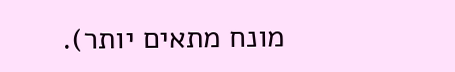מונח מתאים יותר).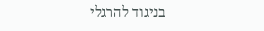בניגוד להרגלי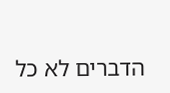הדברים לא כל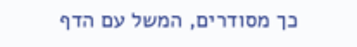כך מסודרים, המשל עם הדף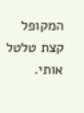המקופל קצת טלטל אותי.